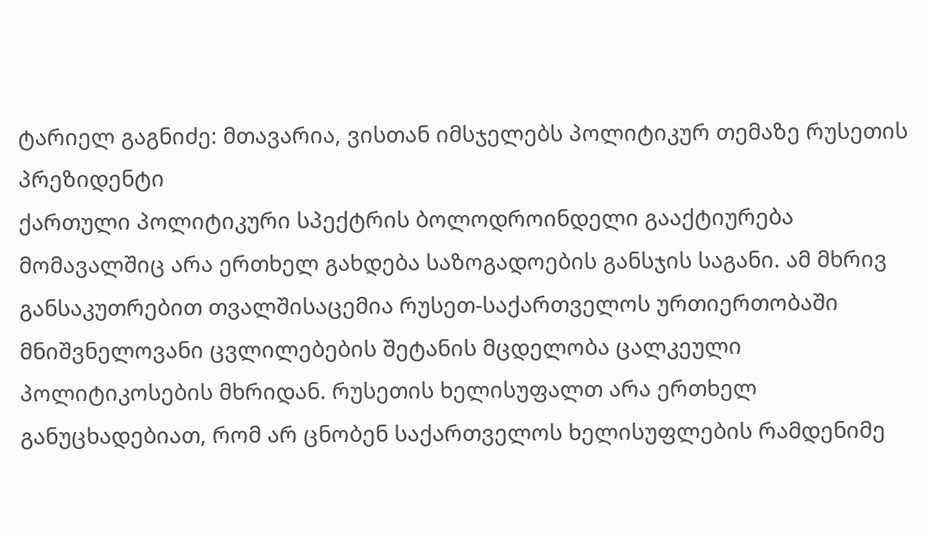ტარიელ გაგნიძე: მთავარია, ვისთან იმსჯელებს პოლიტიკურ თემაზე რუსეთის პრეზიდენტი
ქართული პოლიტიკური სპექტრის ბოლოდროინდელი გააქტიურება მომავალშიც არა ერთხელ გახდება საზოგადოების განსჯის საგანი. ამ მხრივ განსაკუთრებით თვალშისაცემია რუსეთ-საქართველოს ურთიერთობაში მნიშვნელოვანი ცვლილებების შეტანის მცდელობა ცალკეული პოლიტიკოსების მხრიდან. რუსეთის ხელისუფალთ არა ერთხელ განუცხადებიათ, რომ არ ცნობენ საქართველოს ხელისუფლების რამდენიმე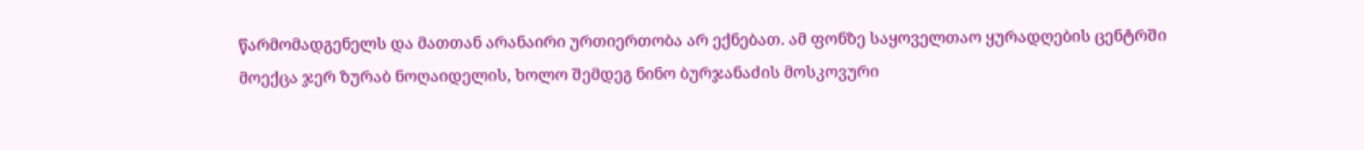წარმომადგენელს და მათთან არანაირი ურთიერთობა არ ექნებათ. ამ ფონზე საყოველთაო ყურადღების ცენტრში მოექცა ჯერ ზურაბ ნოღაიდელის, ხოლო შემდეგ ნინო ბურჯანაძის მოსკოვური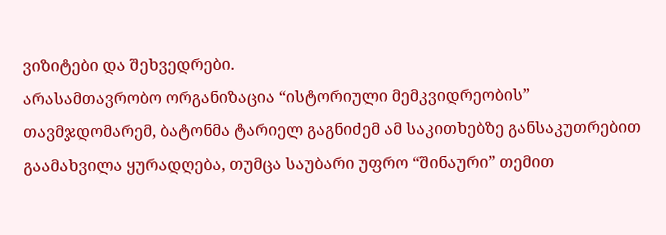ვიზიტები და შეხვედრები.
არასამთავრობო ორგანიზაცია “ისტორიული მემკვიდრეობის” თავმჯდომარემ, ბატონმა ტარიელ გაგნიძემ ამ საკითხებზე განსაკუთრებით გაამახვილა ყურადღება, თუმცა საუბარი უფრო “შინაური” თემით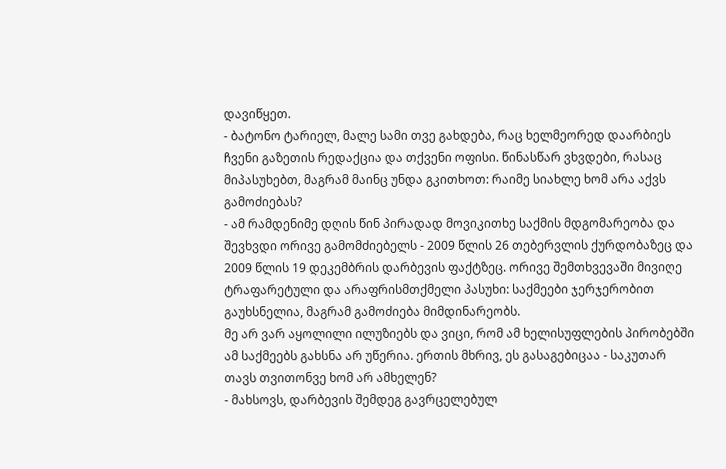დავიწყეთ.
- ბატონო ტარიელ, მალე სამი თვე გახდება, რაც ხელმეორედ დაარბიეს ჩვენი გაზეთის რედაქცია და თქვენი ოფისი. წინასწარ ვხვდები, რასაც მიპასუხებთ, მაგრამ მაინც უნდა გკითხოთ: რაიმე სიახლე ხომ არა აქვს გამოძიებას?
- ამ რამდენიმე დღის წინ პირადად მოვიკითხე საქმის მდგომარეობა და შევხვდი ორივე გამომძიებელს - 2009 წლის 26 თებერვლის ქურდობაზეც და 2009 წლის 19 დეკემბრის დარბევის ფაქტზეც. ორივე შემთხვევაში მივიღე ტრაფარეტული და არაფრისმთქმელი პასუხი: საქმეები ჯერჯერობით გაუხსნელია, მაგრამ გამოძიება მიმდინარეობს.
მე არ ვარ აყოლილი ილუზიებს და ვიცი, რომ ამ ხელისუფლების პირობებში ამ საქმეებს გახსნა არ უწერია. ერთის მხრივ, ეს გასაგებიცაა - საკუთარ თავს თვითონვე ხომ არ ამხელენ?
- მახსოვს, დარბევის შემდეგ გავრცელებულ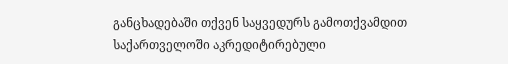განცხადებაში თქვენ საყვედურს გამოთქვამდით საქართველოში აკრედიტირებული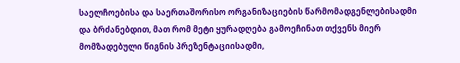საელჩოებისა და საერთაშორისო ორგანიზაციების წარმომადგენლებისადმი და ბრძანებდით, მათ რომ მეტი ყურადღება გამოეჩინათ თქვენს მიერ მომზადებული წიგნის პრეზენტაციისადმი,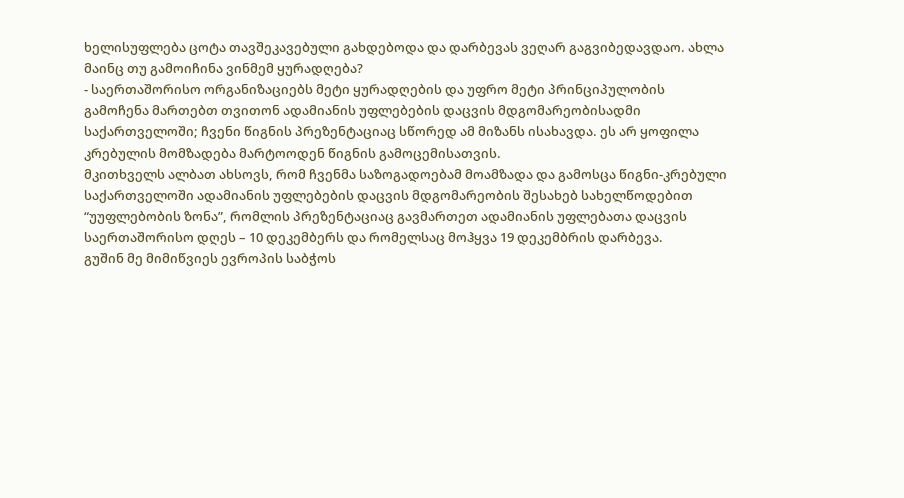ხელისუფლება ცოტა თავშეკავებული გახდებოდა და დარბევას ვეღარ გაგვიბედავდაო. ახლა მაინც თუ გამოიჩინა ვინმემ ყურადღება?
- საერთაშორისო ორგანიზაციებს მეტი ყურადღების და უფრო მეტი პრინციპულობის გამოჩენა მართებთ თვითონ ადამიანის უფლებების დაცვის მდგომარეობისადმი საქართველოში; ჩვენი წიგნის პრეზენტაციაც სწორედ ამ მიზანს ისახავდა. ეს არ ყოფილა კრებულის მომზადება მარტოოდენ წიგნის გამოცემისათვის.
მკითხველს ალბათ ახსოვს, რომ ჩვენმა საზოგადოებამ მოამზადა და გამოსცა წიგნი-კრებული საქართველოში ადამიანის უფლებების დაცვის მდგომარეობის შესახებ სახელწოდებით “უუფლებობის ზონა”, რომლის პრეზენტაციაც გავმართეთ ადამიანის უფლებათა დაცვის საერთაშორისო დღეს – 10 დეკემბერს და რომელსაც მოჰყვა 19 დეკემბრის დარბევა.
გუშინ მე მიმიწვიეს ევროპის საბჭოს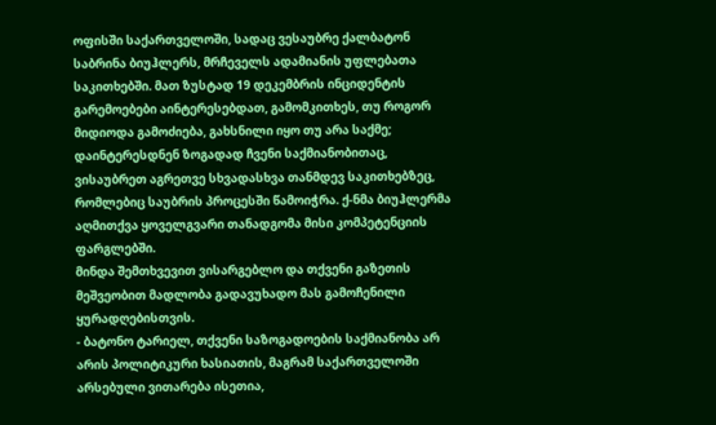ოფისში საქართველოში, სადაც ვესაუბრე ქალბატონ საბრინა ბიუჰლერს, მრჩეველს ადამიანის უფლებათა საკითხებში. მათ ზუსტად 19 დეკემბრის ინციდენტის გარემოებები აინტერესებდათ, გამომკითხეს, თუ როგორ მიდიოდა გამოძიება, გახსნილი იყო თუ არა საქმე; დაინტერესდნენ ზოგადად ჩვენი საქმიანობითაც, ვისაუბრეთ აგრეთვე სხვადასხვა თანმდევ საკითხებზეც, რომლებიც საუბრის პროცესში წამოიჭრა. ქ-ნმა ბიუჰლერმა აღმითქვა ყოველგვარი თანადგომა მისი კომპეტენციის ფარგლებში.
მინდა შემთხვევით ვისარგებლო და თქვენი გაზეთის მეშვეობით მადლობა გადავუხადო მას გამოჩენილი ყურადღებისთვის.
- ბატონო ტარიელ, თქვენი საზოგადოების საქმიანობა არ არის პოლიტიკური ხასიათის, მაგრამ საქართველოში არსებული ვითარება ისეთია,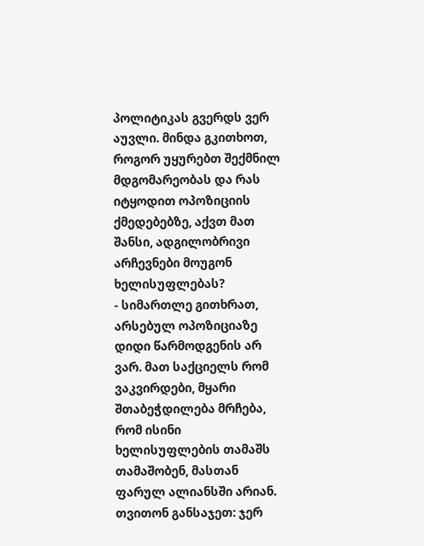პოლიტიკას გვერდს ვერ აუვლი. მინდა გკითხოთ, როგორ უყურებთ შექმნილ მდგომარეობას და რას იტყოდით ოპოზიციის ქმედებებზე, აქვთ მათ შანსი, ადგილობრივი არჩევნები მოუგონ ხელისუფლებას?
- სიმართლე გითხრათ, არსებულ ოპოზიციაზე დიდი წარმოდგენის არ ვარ. მათ საქციელს რომ ვაკვირდები, მყარი შთაბეჭდილება მრჩება, რომ ისინი ხელისუფლების თამაშს თამაშობენ, მასთან ფარულ ალიანსში არიან. თვითონ განსაჯეთ: ჯერ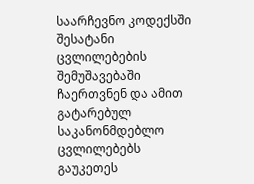საარჩევნო კოდექსში შესატანი ცვლილებების შემუშავებაში ჩაერთვნენ და ამით გატარებულ საკანონმდებლო ცვლილებებს გაუკეთეს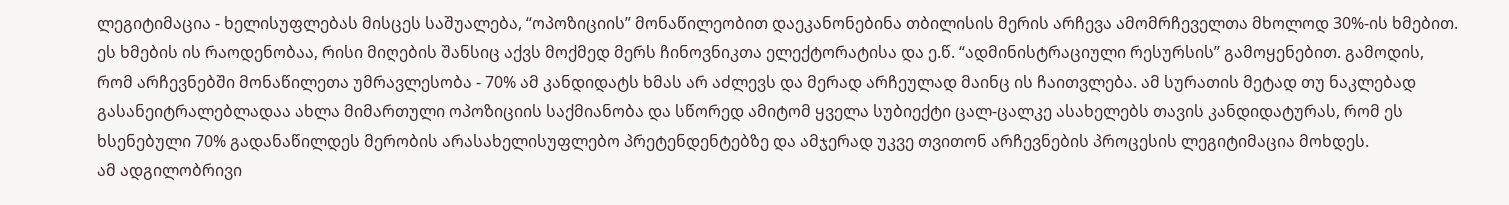ლეგიტიმაცია - ხელისუფლებას მისცეს საშუალება, “ოპოზიციის” მონაწილეობით დაეკანონებინა თბილისის მერის არჩევა ამომრჩეველთა მხოლოდ 30%-ის ხმებით.
ეს ხმების ის რაოდენობაა, რისი მიღების შანსიც აქვს მოქმედ მერს ჩინოვნიკთა ელექტორატისა და ე.წ. “ადმინისტრაციული რესურსის” გამოყენებით. გამოდის, რომ არჩევნებში მონაწილეთა უმრავლესობა - 70% ამ კანდიდატს ხმას არ აძლევს და მერად არჩეულად მაინც ის ჩაითვლება. ამ სურათის მეტად თუ ნაკლებად გასანეიტრალებლადაა ახლა მიმართული ოპოზიციის საქმიანობა და სწორედ ამიტომ ყველა სუბიექტი ცალ-ცალკე ასახელებს თავის კანდიდატურას, რომ ეს ხსენებული 70% გადანაწილდეს მერობის არასახელისუფლებო პრეტენდენტებზე და ამჯერად უკვე თვითონ არჩევნების პროცესის ლეგიტიმაცია მოხდეს.
ამ ადგილობრივი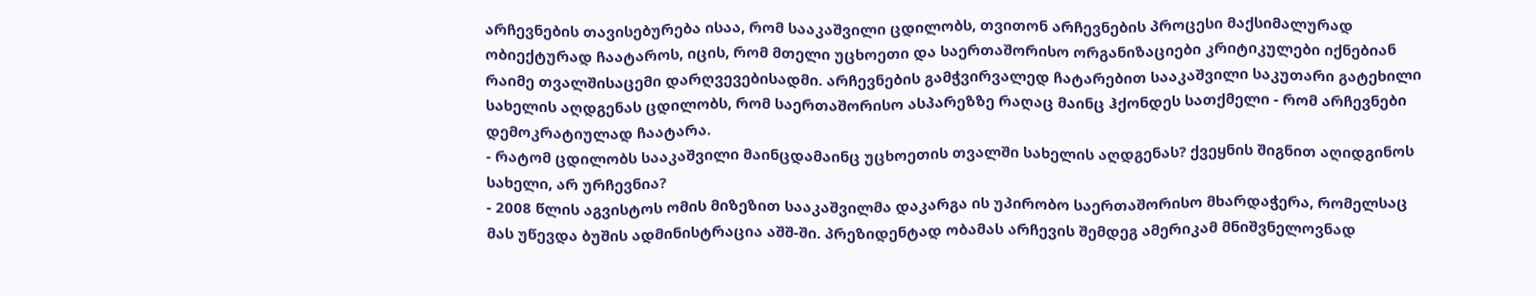არჩევნების თავისებურება ისაა, რომ სააკაშვილი ცდილობს, თვითონ არჩევნების პროცესი მაქსიმალურად ობიექტურად ჩაატაროს, იცის, რომ მთელი უცხოეთი და საერთაშორისო ორგანიზაციები კრიტიკულები იქნებიან რაიმე თვალშისაცემი დარღვევებისადმი. არჩევნების გამჭვირვალედ ჩატარებით სააკაშვილი საკუთარი გატეხილი სახელის აღდგენას ცდილობს, რომ საერთაშორისო ასპარეზზე რაღაც მაინც ჰქონდეს სათქმელი - რომ არჩევნები დემოკრატიულად ჩაატარა.
- რატომ ცდილობს სააკაშვილი მაინცდამაინც უცხოეთის თვალში სახელის აღდგენას? ქვეყნის შიგნით აღიდგინოს სახელი, არ ურჩევნია?
- 2008 წლის აგვისტოს ომის მიზეზით სააკაშვილმა დაკარგა ის უპირობო საერთაშორისო მხარდაჭერა, რომელსაც მას უწევდა ბუშის ადმინისტრაცია აშშ-ში. პრეზიდენტად ობამას არჩევის შემდეგ ამერიკამ მნიშვნელოვნად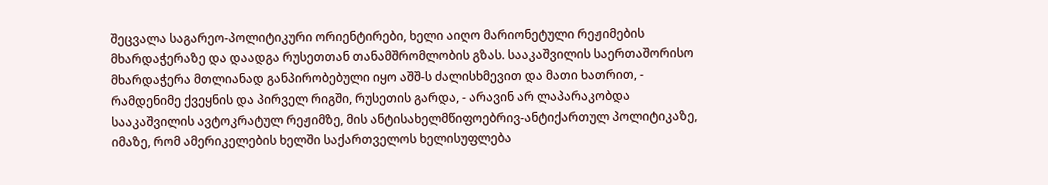შეცვალა საგარეო-პოლიტიკური ორიენტირები, ხელი აიღო მარიონეტული რეჟიმების მხარდაჭერაზე და დაადგა რუსეთთან თანამშრომლობის გზას. სააკაშვილის საერთაშორისო მხარდაჭერა მთლიანად განპირობებული იყო აშშ-ს ძალისხმევით და მათი ხათრით, - რამდენიმე ქვეყნის და პირველ რიგში, რუსეთის გარდა, - არავინ არ ლაპარაკობდა სააკაშვილის ავტოკრატულ რეჟიმზე, მის ანტისახელმწიფოებრივ-ანტიქართულ პოლიტიკაზე, იმაზე, რომ ამერიკელების ხელში საქართველოს ხელისუფლება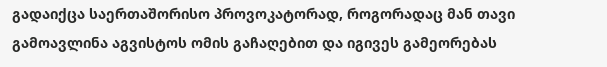გადაიქცა საერთაშორისო პროვოკატორად, როგორადაც მან თავი გამოავლინა აგვისტოს ომის გაჩაღებით და იგივეს გამეორებას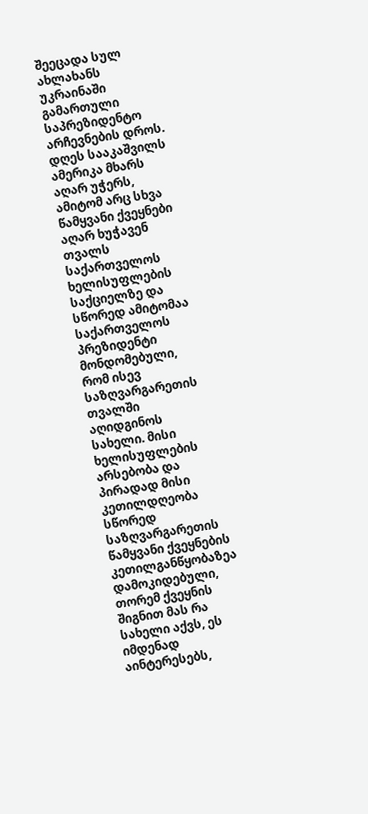შეეცადა სულ ახლახანს უკრაინაში გამართული საპრეზიდენტო არჩევნების დროს. დღეს სააკაშვილს ამერიკა მხარს აღარ უჭერს, ამიტომ არც სხვა წამყვანი ქვეყნები აღარ ხუჭავენ თვალს საქართველოს ხელისუფლების საქციელზე და სწორედ ამიტომაა საქართველოს პრეზიდენტი მონდომებული, რომ ისევ საზღვარგარეთის თვალში აღიდგინოს სახელი. მისი ხელისუფლების არსებობა და პირადად მისი კეთილდღეობა სწორედ საზღვარგარეთის წამყვანი ქვეყნების კეთილგანწყობაზეა დამოკიდებული, თორემ ქვეყნის შიგნით მას რა სახელი აქვს, ეს იმდენად აინტერესებს,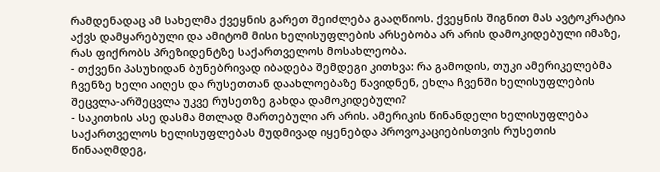რამდენადაც ამ სახელმა ქვეყნის გარეთ შეიძლება გააღწიოს. ქვეყნის შიგნით მას ავტოკრატია აქვს დამყარებული და ამიტომ მისი ხელისუფლების არსებობა არ არის დამოკიდებული იმაზე, რას ფიქრობს პრეზიდენტზე საქართველოს მოსახლეობა.
- თქვენი პასუხიდან ბუნებრივად იბადება შემდეგი კითხვა: რა გამოდის, თუკი ამერიკელებმა ჩვენზე ხელი აიღეს და რუსეთთან დაახლოებაზე წავიდნენ, ეხლა ჩვენში ხელისუფლების შეცვლა-არშეცვლა უკვე რუსეთზე გახდა დამოკიდებული?
- საკითხის ასე დასმა მთლად მართებული არ არის. ამერიკის წინანდელი ხელისუფლება საქართველოს ხელისუფლებას მუდმივად იყენებდა პროვოკაციებისთვის რუსეთის წინააღმდეგ,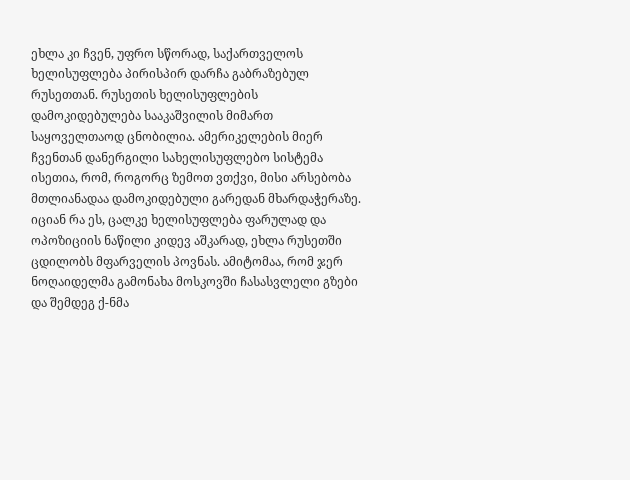ეხლა კი ჩვენ, უფრო სწორად, საქართველოს ხელისუფლება პირისპირ დარჩა გაბრაზებულ რუსეთთან. რუსეთის ხელისუფლების დამოკიდებულება სააკაშვილის მიმართ საყოველთაოდ ცნობილია. ამერიკელების მიერ ჩვენთან დანერგილი სახელისუფლებო სისტემა ისეთია, რომ, როგორც ზემოთ ვთქვი, მისი არსებობა მთლიანადაა დამოკიდებული გარედან მხარდაჭერაზე. იციან რა ეს, ცალკე ხელისუფლება ფარულად და ოპოზიციის ნაწილი კიდევ აშკარად, ეხლა რუსეთში ცდილობს მფარველის პოვნას. ამიტომაა, რომ ჯერ ნოღაიდელმა გამონახა მოსკოვში ჩასასვლელი გზები და შემდეგ ქ-ნმა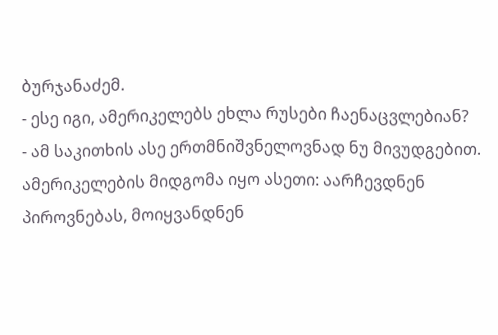ბურჯანაძემ.
- ესე იგი, ამერიკელებს ეხლა რუსები ჩაენაცვლებიან?
- ამ საკითხის ასე ერთმნიშვნელოვნად ნუ მივუდგებით. ამერიკელების მიდგომა იყო ასეთი: აარჩევდნენ პიროვნებას, მოიყვანდნენ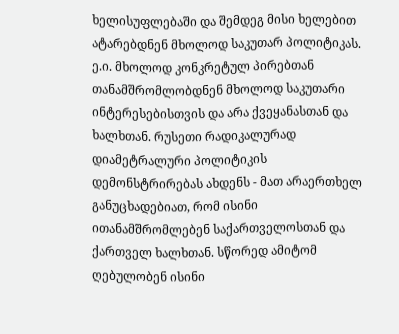ხელისუფლებაში და შემდეგ მისი ხელებით ატარებდნენ მხოლოდ საკუთარ პოლიტიკას. ე.ი. მხოლოდ კონკრეტულ პირებთან თანამშრომლობდნენ მხოლოდ საკუთარი ინტერესებისთვის და არა ქვეყანასთან და ხალხთან. რუსეთი რადიკალურად დიამეტრალური პოლიტიკის დემონსტრირებას ახდენს - მათ არაერთხელ განუცხადებიათ, რომ ისინი ითანამშრომლებენ საქართველოსთან და ქართველ ხალხთან. სწორედ ამიტომ ღებულობენ ისინი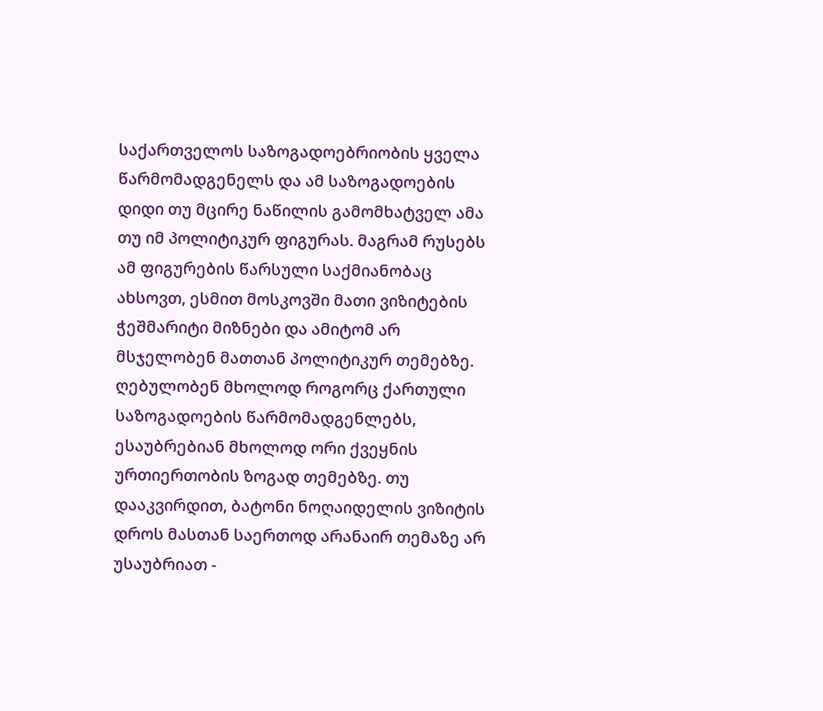საქართველოს საზოგადოებრიობის ყველა წარმომადგენელს და ამ საზოგადოების დიდი თუ მცირე ნაწილის გამომხატველ ამა თუ იმ პოლიტიკურ ფიგურას. მაგრამ რუსებს ამ ფიგურების წარსული საქმიანობაც ახსოვთ, ესმით მოსკოვში მათი ვიზიტების ჭეშმარიტი მიზნები და ამიტომ არ მსჯელობენ მათთან პოლიტიკურ თემებზე. ღებულობენ მხოლოდ როგორც ქართული საზოგადოების წარმომადგენლებს, ესაუბრებიან მხოლოდ ორი ქვეყნის ურთიერთობის ზოგად თემებზე. თუ დააკვირდით, ბატონი ნოღაიდელის ვიზიტის დროს მასთან საერთოდ არანაირ თემაზე არ უსაუბრიათ -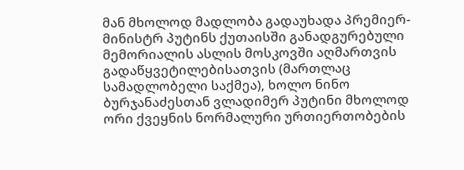მან მხოლოდ მადლობა გადაუხადა პრემიერ-მინისტრ პუტინს ქუთაისში განადგურებული მემორიალის ასლის მოსკოვში აღმართვის გადაწყვეტილებისათვის (მართლაც სამადლობელი საქმეა), ხოლო ნინო ბურჯანაძესთან ვლადიმერ პუტინი მხოლოდ ორი ქვეყნის ნორმალური ურთიერთობების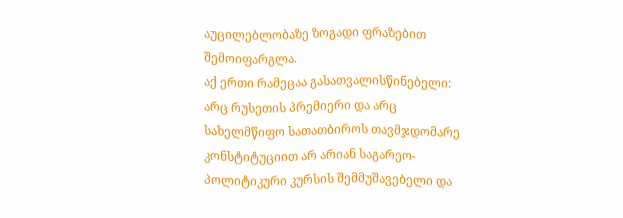აუცილებლობაზე ზოგადი ფრაზებით შემოიფარგლა.
აქ ერთი რამეცაა გასათვალისწინებელი: არც რუსეთის პრემიერი და არც სახელმწიფო სათათბიროს თავმჯდომარე კონსტიტუციით არ არიან საგარეო-პოლიტიკური კურსის შემმუშავებელი და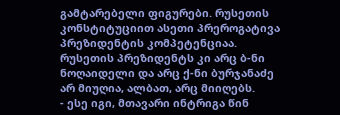გამტარებელი ფიგურები. რუსეთის კონსტიტუციით ასეთი პრეროგატივა პრეზიდენტის კომპეტენციაა. რუსეთის პრეზიდენტს კი არც ბ-ნი ნოღაიდელი და არც ქ-ნი ბურჯანაძე არ მიუღია, ალბათ, არც მიიღებს.
- ესე იგი, მთავარი ინტრიგა წინ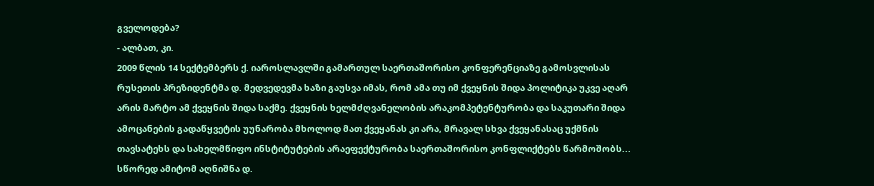გველოდება?
- ალბათ, კი.
2009 წლის 14 სექტემბერს ქ. იაროსლავლში გამართულ საერთაშორისო კონფერენციაზე გამოსვლისას რუსეთის პრეზიდენტმა დ. მედვედევმა ხაზი გაუსვა იმას, რომ ამა თუ იმ ქვეყნის შიდა პოლიტიკა უკვე აღარ არის მარტო ამ ქვეყნის შიდა საქმე. ქვეყნის ხელმძღვანელობის არაკომპეტენტურობა და საკუთარი შიდა ამოცანების გადაწყვეტის უუნარობა მხოლოდ მათ ქვეყანას კი არა, მრავალ სხვა ქვეყანასაც უქმნის თავსატეხს და სახელმწიფო ინსტიტუტების არაეფექტურობა საერთაშორისო კონფლიქტებს წარმოშობს... სწორედ ამიტომ აღნიშნა დ.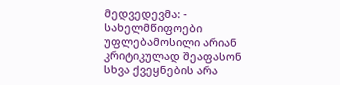მედვედევმა: - სახელმწიფოები უფლებამოსილი არიან კრიტიკულად შეაფასონ სხვა ქვეყნების არა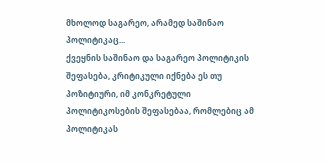მხოლოდ საგარეო, არამედ საშინაო პოლიტიკაც...
ქვეყნის საშინაო და საგარეო პოლიტიკის შეფასება, კრიტიკული იქნება ეს თუ პოზიტიური, იმ კონკრეტული პოლიტიკოსების შეფასებაა, რომლებიც ამ პოლიტიკას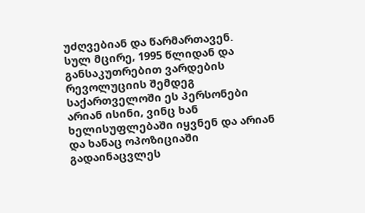უძღვებიან და წარმართავენ.
სულ მცირე, 1995 წლიდან და განსაკუთრებით ვარდების რევოლუციის შემდეგ საქართველოში ეს პერსონები არიან ისინი, ვინც ხან ხელისუფლებაში იყვნენ და არიან და ხანაც ოპოზიციაში გადაინაცვლეს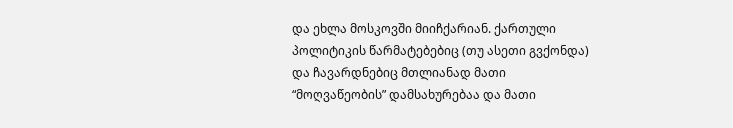და ეხლა მოსკოვში მიიჩქარიან. ქართული პოლიტიკის წარმატებებიც (თუ ასეთი გვქონდა) და ჩავარდნებიც მთლიანად მათი “მოღვაწეობის” დამსახურებაა და მათი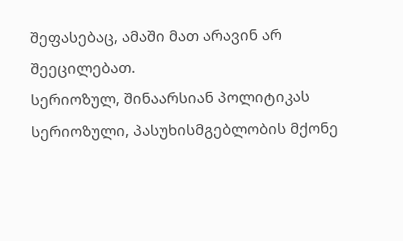შეფასებაც, ამაში მათ არავინ არ შეეცილებათ.
სერიოზულ, შინაარსიან პოლიტიკას სერიოზული, პასუხისმგებლობის მქონე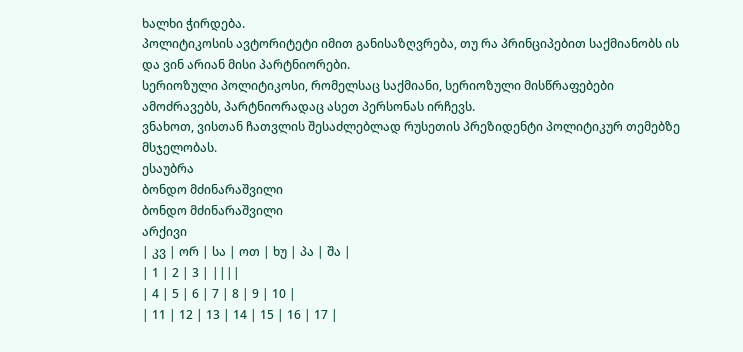ხალხი ჭირდება.
პოლიტიკოსის ავტორიტეტი იმით განისაზღვრება, თუ რა პრინციპებით საქმიანობს ის და ვინ არიან მისი პარტნიორები.
სერიოზული პოლიტიკოსი, რომელსაც საქმიანი, სერიოზული მისწრაფებები ამოძრავებს, პარტნიორადაც ასეთ პერსონას ირჩევს.
ვნახოთ, ვისთან ჩათვლის შესაძლებლად რუსეთის პრეზიდენტი პოლიტიკურ თემებზე მსჯელობას.
ესაუბრა
ბონდო მძინარაშვილი
ბონდო მძინარაშვილი
არქივი
| კვ | ორ | სა | ოთ | ხუ | პა | შა |
| 1 | 2 | 3 | ||||
| 4 | 5 | 6 | 7 | 8 | 9 | 10 |
| 11 | 12 | 13 | 14 | 15 | 16 | 17 |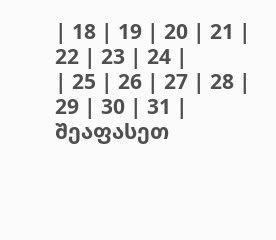| 18 | 19 | 20 | 21 | 22 | 23 | 24 |
| 25 | 26 | 27 | 28 | 29 | 30 | 31 |
შეაფასეთ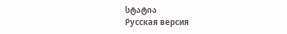სტატია
Русская версия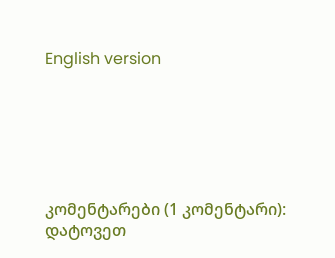English version






კომენტარები (1 კომენტარი):
დატოვეთ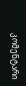კომენტარი